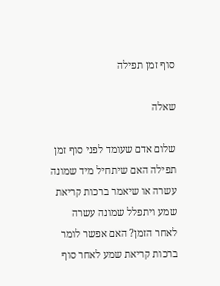סוף זמן תפילה

שאלה

שלום אדם שעומד לפני סוף זמן תפילה האם שיתחיל מיד שמונה עשרה או שיאמר ברכות קריאת שמע ויתפלל שמונה עשרה לאחר הזמן? האם אפשר לומר ברכות קריאת שמע לאחר סוף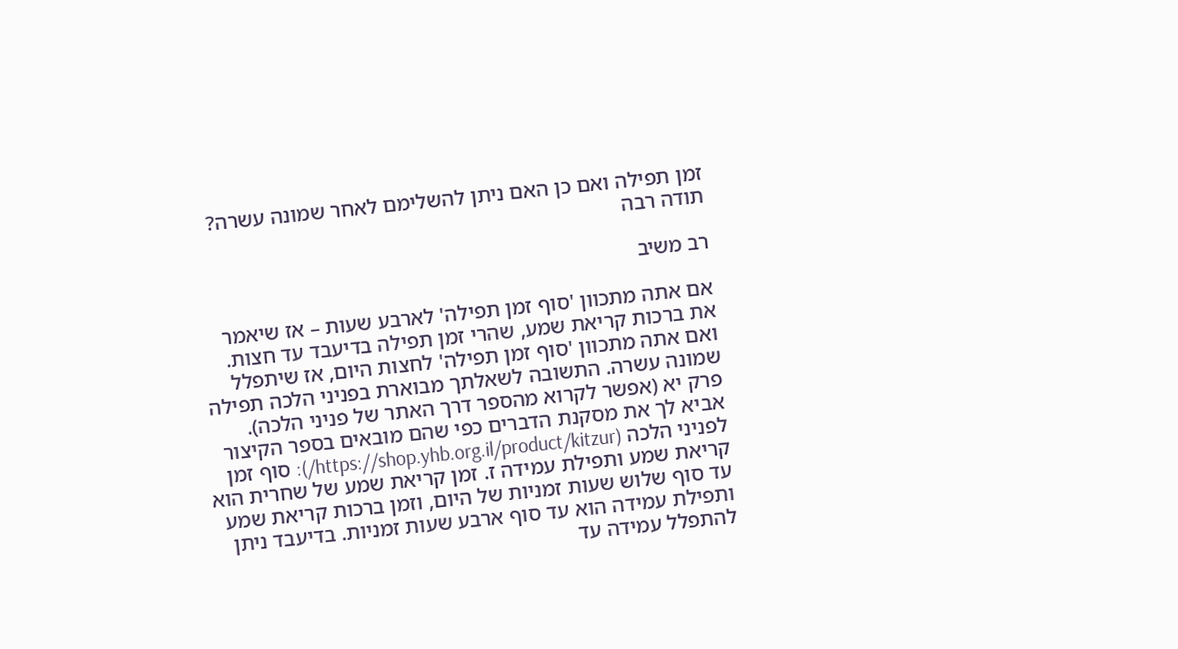זמן תפילה ואם כן האם ניתן להשלימם לאחר שמונה עשרה? תודה רבה

רב משיב

אם אתה מתכוון 'סוף זמן תפילה' לארבע שעות – אז שיאמר את ברכות קריאת שמע, שהרי זמן תפילה בדיעבד עד חצות. ואם אתה מתכוון 'סוף זמן תפילה' לחצות היום, אז שיתפלל שמונה עשרה. התשובה לשאלתך מבוארת בפניני הלכה תפילה פרק יא (אפשר לקרוא מהספר דרך האתר של פניני הלכה). אביא לך את מסקנת הדברים כפי שהם מובאים בספר הקיצור לפניני הלכה (https://shop.yhb.org.il/product/kitzur/): סוף זמן קריאת שמע ותפילת עמידה ז. זמן קריאת שמע של שחרית הוא עד סוף שלוש שעות זמניות של היום, וזמן ברכות קריאת שמע ותפילת עמידה הוא עד סוף ארבע שעות זמניות. בדיעבד ניתן להתפלל עמידה עד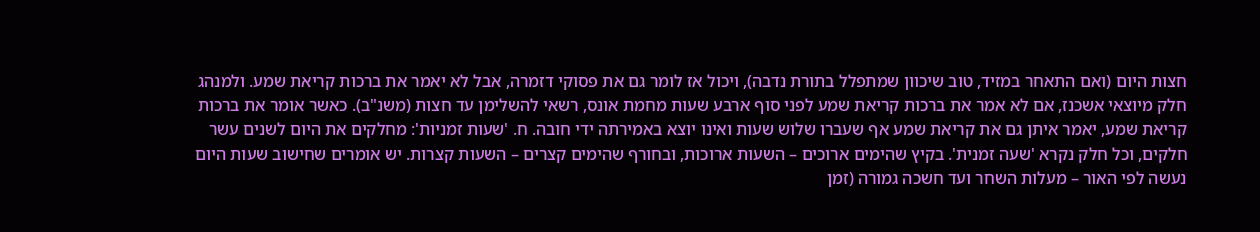חצות היום (ואם התאחר במזיד, טוב שיכוון שמתפלל בתורת נדבה), ויכול אז לומר גם את פסוקי דזמרה, אבל לא יאמר את ברכות קריאת שמע. ולמנהג חלק מיוצאי אשכנז, אם לא אמר את ברכות קריאת שמע לפני סוף ארבע שעות מחמת אונס, רשאי להשלימן עד חצות (משנ"ב). כאשר אומר את ברכות קריאת שמע, יאמר איתן גם את קריאת שמע אף שעברו שלוש שעות ואינו יוצא באמירתה ידי חובה. ח. 'שעות זמניות': מחלקים את היום לשנים עשר חלקים, וכל חלק נקרא 'שעה זמנית'. בקיץ שהימים ארוכים – השעות ארוכות, ובחורף שהימים קצרים – השעות קצרות. יש אומרים שחישוב שעות היום נעשה לפי האור – מעלות השחר ועד חשכה גמורה (זמן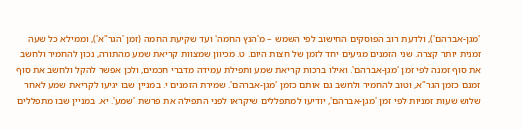'מגן-אברהם'), ולדעת רוב הפוסקים החישוב לפי השמש – מ'הנץ החמה' ועד שקיעת החמה (זמן 'הגר"א'), וממילא כל שעה זמנית יותר קצרה. שני הזמנים מגיעים יחד לזמן של חצות היום. ט. מכיוון שמצוות קריאת שמע מהתורה, נכון להחמיר ולחשב את סוף זמנה לפי זמן 'מגן-אברהם'. ואילו ברכות קריאת שמע ותפילת עמידה מדברי חכמים, ולכן אפשר להקל ולחשב את סוף זמנם כזמן הגר"א, וטוב להחמיר ולחשב גם אותם כזמן 'מגן-אברהם'. שמירת הזמנים י. במניין שבו יגיעו לקריאת שמע לאחר שלוש שעות זמניות לפי זמן 'מגן-אברהם', יודיעו למתפללים שיקראו לפני התפילה את פרשת 'שמע'. יא. במניין שבו מתפללים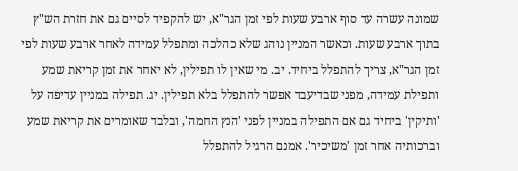שמונה עשרה עד סוף ארבע שעות לפי זמן הגר"א, יש להקפיד לסיים גם את חזרת הש"ץ בתוך ארבע שעות. וכאשר המניין נוהג שלא כהלכה ומתפלל עמידה לאחר ארבע שעות לפי זמן הגר"א, צריך להתפלל ביחיד. יב. מי שאין לו תפילין, לא יאחר את זמן קריאת שמע ותפילת עמידה, מפני שבדיעבד אפשר להתפלל בלא תפילין. יג. תפילה במניין עדיפה על 'ותיקין' ביחיד גם אם התפילה במניין לפני 'הנץ החמה', ובלבד שאומרים את קריאת שמע וברכותיה אחר זמן 'משיכיר'. אמנם הרגיל להתפלל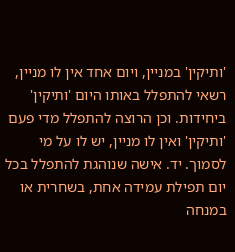'ותיקין' במניין, ויום אחד אין לו מניין, רשאי להתפלל באותו היום 'ותיקין' ביחידות. וכן הרוצה להתפלל מדי פעם 'ותיקין' ואין לו מניין, יש לו על מי לסמוך. יד. אישה שנוהגת להתפלל בכל יום תפילת עמידה אחת, בשחרית או במנחה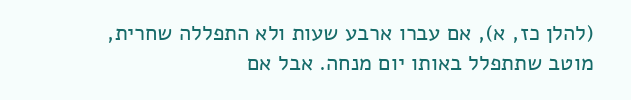(להלן כז, א), אם עברו ארבע שעות ולא התפללה שחרית, מוטב שתתפלל באותו יום מנחה. אבל אם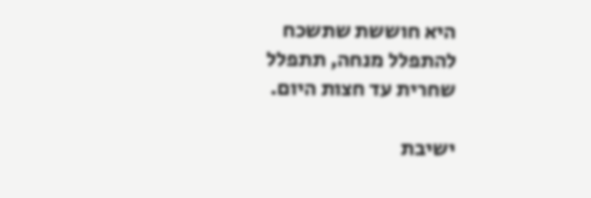היא חוששת שתשכח להתפלל מנחה, תתפלל שחרית עד חצות היום.

ישיבת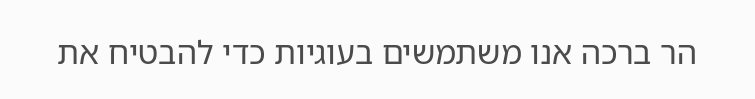הר ברכה אנו משתמשים בעוגיות כדי להבטיח את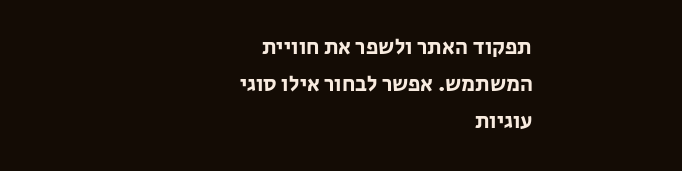תפקוד האתר ולשפר את חוויית המשתמש. אפשר לבחור אילו סוגי עוגיות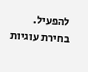להפעיל.
בחירת עוגיות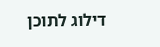דילוג לתוכן